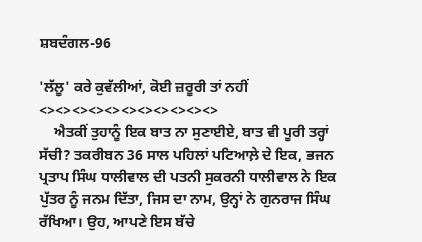ਸ਼ਬਦੰਗਲ-96

'ਲੱਲੂ' ਕਰੇ ਕੁਵੱਲੀਆਂ, ਕੋਈ ਜ਼ਰੂਰੀ ਤਾਂ ਨਹੀਂ
<><><><><><><><><><><>
    ਐਤਕੀਂ ਤੁਹਾਨੂੰ ਇਕ ਬਾਤ ਨਾ ਸੁਣਾਈਏ, ਬਾਤ ਵੀ ਪੂਰੀ ਤਰ੍ਹਾਂ ਸੱਚੀ? ਤਕਰੀਬਨ 36 ਸਾਲ ਪਹਿਲਾਂ ਪਟਿਆਲ਼ੇ ਦੇ ਇਕ, ਭਜਨ ਪ੍ਰਤਾਪ ਸਿੰਘ ਧਾਲੀਵਾਲ ਦੀ ਪਤਨੀ ਸੁਕਰਨੀ ਧਾਲੀਵਾਲ ਨੇ ਇਕ ਪੁੱਤਰ ਨੂੰ ਜਨਮ ਦਿੱਤਾ, ਜਿਸ ਦਾ ਨਾਮ, ਉਨ੍ਹਾਂ ਨੇ ਗੁਨਰਾਜ ਸਿੰਘ ਰੱਖਿਆ। ਉਹ, ਆਪਣੇ ਇਸ ਬੱਚੇ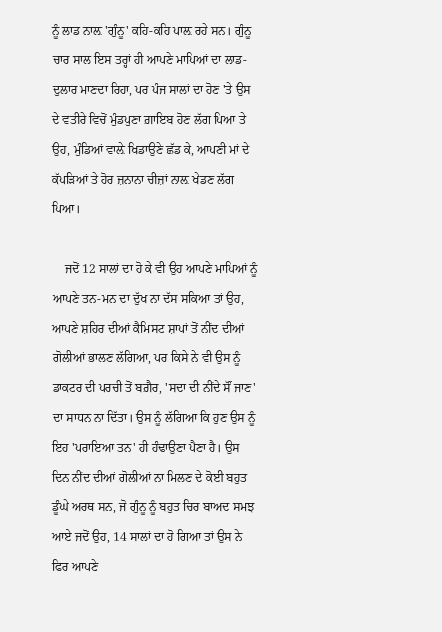ਨੂੰ ਲਾਡ ਨਾਲ਼ 'ਗੁੰਨੂ' ਕਹਿ-ਕਹਿ ਪਾਲ਼ ਰਹੇ ਸਨ। ਗੁੰਨੂ ਚਾਰ ਸਾਲ ਇਸ ਤਰ੍ਹਾਂ ਹੀ ਆਪਣੇ ਮਾਪਿਆਂ ਦਾ ਲਾਡ-ਦੁਲਾਰ ਮਾਣਦਾ ਰਿਹਾ, ਪਰ ਪੰਜ ਸਾਲਾਂ ਦਾ ਹੋਣ 'ਤੇ ਉਸ ਦੇ ਵਤੀਰੇ ਵਿਚੋਂ ਮੁੰਡਪੁਣਾ ਗ਼ਾਇਬ ਹੋਣ ਲੱਗ ਪਿਆ ਤੇ ਉਹ, ਮੁੰਡਿਆਂ ਵਾਲ਼ੇ ਖਿਡਾਉਣੇ ਛੱਡ ਕੇ, ਆਪਣੀ ਮਾਂ ਦੇ ਕੱਪੜਿਆਂ ਤੇ ਹੋਰ ਜ਼ਨਾਨਾ ਚੀਜ਼ਾਂ ਨਾਲ਼ ਖੇਡਣ ਲੱਗ ਪਿਆ।

    ਜਦੋਂ 12 ਸਾਲਾਂ ਦਾ ਹੋ ਕੇ ਵੀ ਉਹ ਆਪਣੇ ਮਾਪਿਆਂ ਨੂੰ ਆਪਣੇ ਤਨ-ਮਨ ਦਾ ਦੁੱਖ ਨਾ ਦੱਸ ਸਕਿਆ ਤਾਂ ਉਹ, ਆਪਣੇ ਸ਼ਹਿਰ ਦੀਆਂ ਕੈਮਿਸਟ ਸ਼ਾਪਾਂ ਤੋਂ ਨੀਂਦ ਦੀਆਂ ਗੋਲੀਆਂ ਭਾਲਣ ਲੱਗਿਆ, ਪਰ ਕਿਸੇ ਨੇ ਵੀ ਉਸ ਨੂੰ ਡਾਕਟਰ ਦੀ ਪਰਚੀ ਤੋਂ ਬਗ਼ੈਰ, 'ਸਦਾ ਦੀ ਨੀਂਦੇ ਸੌਂ ਜਾਣ' ਦਾ ਸਾਧਨ ਨਾ ਦਿੱਤਾ। ਉਸ ਨੂੰ ਲੱਗਿਆ ਕਿ ਹੁਣ ਉਸ ਨੂੰ ਇਹ 'ਪਰਾਇਆ ਤਨ' ਹੀ ਹੰਢਾਉਣਾ ਪੈਣਾ ਹੈ। ਉਸ ਦਿਨ ਨੀਂਦ ਦੀਆਂ ਗੋਲੀਆਂ ਨਾ ਮਿਲਣ ਦੇ ਕੋਈ ਬਹੁਤ ਡੂੰਘੇ ਅਰਥ ਸਨ, ਜੋ ਗੁੰਨੂ ਨੂੰ ਬਹੁਤ ਚਿਰ ਬਾਅਦ ਸਮਝ ਆਏ ਜਦੋਂ ਉਹ, 14 ਸਾਲਾਂ ਦਾ ਹੋ ਗਿਆ ਤਾਂ ਉਸ ਨੇ ਫਿਰ ਆਪਣੇ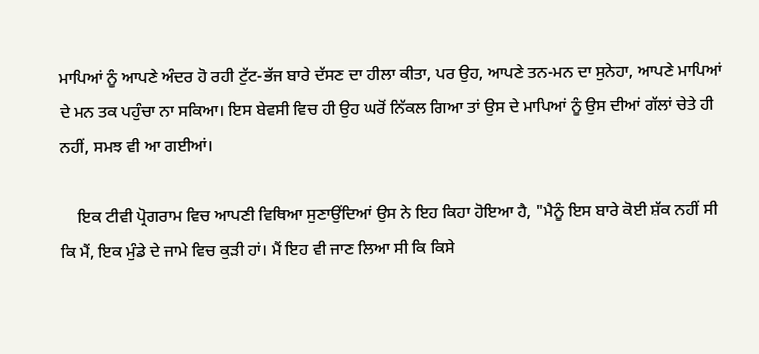ਮਾਪਿਆਂ ਨੂੰ ਆਪਣੇ ਅੰਦਰ ਹੋ ਰਹੀ ਟੁੱਟ-ਭੱਜ ਬਾਰੇ ਦੱਸਣ ਦਾ ਹੀਲਾ ਕੀਤਾ, ਪਰ ਉਹ, ਆਪਣੇ ਤਨ-ਮਨ ਦਾ ਸੁਨੇਹਾ, ਆਪਣੇ ਮਾਪਿਆਂ ਦੇ ਮਨ ਤਕ ਪਹੁੰਚਾ ਨਾ ਸਕਿਆ। ਇਸ ਬੇਵਸੀ ਵਿਚ ਹੀ ਉਹ ਘਰੋਂ ਨਿੱਕਲ ਗਿਆ ਤਾਂ ਉਸ ਦੇ ਮਾਪਿਆਂ ਨੂੰ ਉਸ ਦੀਆਂ ਗੱਲਾਂ ਚੇਤੇ ਹੀ ਨਹੀਂ, ਸਮਝ ਵੀ ਆ ਗਈਆਂ।

    ਇਕ ਟੀਵੀ ਪ੍ਰੋਗਰਾਮ ਵਿਚ ਆਪਣੀ ਵਿਥਿਆ ਸੁਣਾਉਂਦਿਆਂ ਉਸ ਨੇ ਇਹ ਕਿਹਾ ਹੋਇਆ ਹੈ, "ਮੈਨੂੰ ਇਸ ਬਾਰੇ ਕੋਈ ਸ਼ੱਕ ਨਹੀਂ ਸੀ ਕਿ ਮੈਂ, ਇਕ ਮੁੰਡੇ ਦੇ ਜਾਮੇ ਵਿਚ ਕੁੜੀ ਹਾਂ। ਮੈਂ ਇਹ ਵੀ ਜਾਣ ਲਿਆ ਸੀ ਕਿ ਕਿਸੇ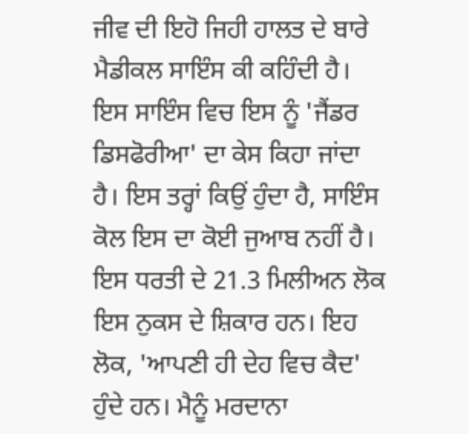ਜੀਵ ਦੀ ਇਹੋ ਜਿਹੀ ਹਾਲਤ ਦੇ ਬਾਰੇ ਮੈਡੀਕਲ ਸਾਇੰਸ ਕੀ ਕਹਿੰਦੀ ਹੈ। ਇਸ ਸਾਇੰਸ ਵਿਚ ਇਸ ਨੂੰ 'ਜੈਂਡਰ ਡਿਸਫੋਰੀਆ' ਦਾ ਕੇਸ ਕਿਹਾ ਜਾਂਦਾ ਹੈ। ਇਸ ਤਰ੍ਹਾਂ ਕਿਉਂ ਹੁੰਦਾ ਹੈ, ਸਾਇੰਸ ਕੋਲ ਇਸ ਦਾ ਕੋਈ ਜੁਆਬ ਨਹੀਂ ਹੈ। ਇਸ ਧਰਤੀ ਦੇ 21.3 ਮਿਲੀਅਨ ਲੋਕ ਇਸ ਨੁਕਸ ਦੇ ਸ਼ਿਕਾਰ ਹਨ। ਇਹ ਲੋਕ, 'ਆਪਣੀ ਹੀ ਦੇਹ ਵਿਚ ਕੈਦ' ਹੁੰਦੇ ਹਨ। ਮੈਨੂੰ ਮਰਦਾਨਾ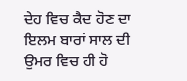ਦੇਹ ਵਿਚ ਕੈਦ ਹੋਣ ਦਾ ਇਲਮ ਬਾਰਾਂ ਸਾਲ ਦੀ ਉਮਰ ਵਿਚ ਹੀ ਹੋ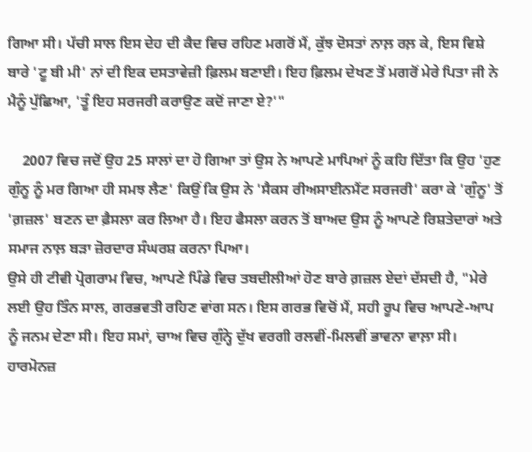ਗਿਆ ਸੀ। ਪੱਚੀ ਸਾਲ ਇਸ ਦੇਹ ਦੀ ਕੈਦ ਵਿਚ ਰਹਿਣ ਮਗਰੋਂ ਮੈਂ, ਕੁੱਝ ਦੋਸਤਾਂ ਨਾਲ਼ ਰਲ਼ ਕੇ, ਇਸ ਵਿਸ਼ੇ ਬਾਰੇ 'ਟੂ ਬੀ ਮੀ' ਨਾਂ ਦੀ ਇਕ ਦਸਤਾਵੇਜ਼ੀ ਫ਼ਿਲਮ ਬਣਾਈ। ਇਹ ਫ਼ਿਲਮ ਦੇਖਣ ਤੋਂ ਮਗਰੋਂ ਮੇਰੇ ਪਿਤਾ ਜੀ ਨੇ ਮੈਨੂੰ ਪੁੱਛਿਆ, 'ਤੂੰ ਇਹ ਸਰਜਰੀ ਕਰਾਉਣ ਕਦੋਂ ਜਾਣਾ ਏ?'"

    2007 ਵਿਚ ਜਦੋਂ ਉਹ 25 ਸਾਲਾਂ ਦਾ ਹੋ ਗਿਆ ਤਾਂ ਉਸ ਨੇ ਆਪਣੇ ਮਾਪਿਆਂ ਨੂੰ ਕਹਿ ਦਿੱਤਾ ਕਿ ਉਹ 'ਹੁਣ ਗੁੰਨੂ ਨੂੰ ਮਰ ਗਿਆ ਹੀ ਸਮਝ ਲੈਣ' ਕਿਉਂ ਕਿ ਉਸ ਨੇ 'ਸੈਕਸ ਰੀਅਸਾਈਨਮੈਂਟ ਸਰਜਰੀ' ਕਰਾ ਕੇ 'ਗੁੰਨੂ' ਤੋਂ 'ਗ਼ਜ਼ਲ' ਬਣਨ ਦਾ ਫ਼ੈਸਲਾ ਕਰ ਲਿਆ ਹੈ। ਇਹ ਫੈਸਲਾ ਕਰਨ ਤੋਂ ਬਾਅਦ ਉਸ ਨੂੰ ਆਪਣੇ ਰਿਸ਼ਤੇਦਾਰਾਂ ਅਤੇ ਸਮਾਜ ਨਾਲ਼ ਬੜਾ ਜ਼ੋਰਦਾਰ ਸੰਘਰਸ਼ ਕਰਨਾ ਪਿਆ।
ਉਸੇ ਹੀ ਟੀਵੀ ਪ੍ਰੋਗਰਾਮ ਵਿਚ, ਆਪਣੇ ਪਿੰਡੇ ਵਿਚ ਤਬਦੀਲੀਆਂ ਹੋਣ ਬਾਰੇ ਗ਼ਜ਼ਲ ਏਦਾਂ ਦੱਸਦੀ ਹੈ, "ਮੇਰੇ ਲਈ ਉਹ ਤਿੰਨ ਸਾਲ, ਗਰਭਵਤੀ ਰਹਿਣ ਵਾਂਗ ਸਨ। ਇਸ ਗਰਭ ਵਿਚੋਂ ਮੈਂ, ਸਹੀ ਰੂਪ ਵਿਚ ਆਪਣੇ-ਆਪ ਨੂੰ ਜਨਮ ਦੇਣਾ ਸੀ। ਇਹ ਸਮਾਂ, ਚਾਅ ਵਿਚ ਗੁੰਨ੍ਹੇ ਦੁੱਖ ਵਰਗੀ ਰਲਵੀਂ-ਮਿਲਵੀਂ ਭਾਵਨਾ ਵਾਲ਼ਾ ਸੀ। ਹਾਰਮੋਨਜ਼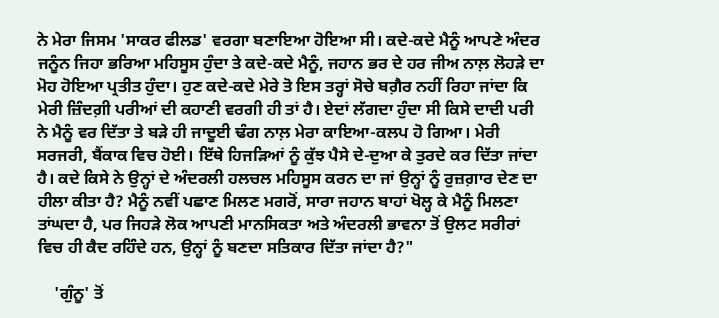ਨੇ ਮੇਰਾ ਜਿਸਮ 'ਸਾਕਰ ਫੀਲਡ' ਵਰਗਾ ਬਣਾਇਆ ਹੋਇਆ ਸੀ। ਕਦੇ-ਕਦੇ ਮੈਨੂੰ ਆਪਣੇ ਅੰਦਰ ਜਨੂੰਨ ਜਿਹਾ ਭਰਿਆ ਮਹਿਸੂਸ ਹੁੰਦਾ ਤੇ ਕਦੇ-ਕਦੇ ਮੈਨੂੰ, ਜਹਾਨ ਭਰ ਦੇ ਹਰ ਜੀਅ ਨਾਲ਼ ਲੋਹੜੇ ਦਾ ਮੋਹ ਹੋਇਆ ਪ੍ਰਤੀਤ ਹੁੰਦਾ। ਹੁਣ ਕਦੇ-ਕਦੇ ਮੇਰੇ ਤੋ ਇਸ ਤਰ੍ਹਾਂ ਸੋਚੇ ਬਗ਼ੈਰ ਨਹੀਂ ਰਿਹਾ ਜਾਂਦਾ ਕਿ ਮੇਰੀ ਜ਼ਿੰਦਗ਼ੀ ਪਰੀਆਂ ਦੀ ਕਹਾਣੀ ਵਰਗੀ ਹੀ ਤਾਂ ਹੈ। ਏਦਾਂ ਲੱਗਦਾ ਹੁੰਦਾ ਸੀ ਕਿਸੇ ਦਾਦੀ ਪਰੀ ਨੇ ਮੈਨੂੰ ਵਰ ਦਿੱਤਾ ਤੇ ਬੜੇ ਹੀ ਜਾਦੂਈ ਢੰਗ ਨਾਲ਼ ਮੇਰਾ ਕਾਇਆ-ਕਲਪ ਹੋ ਗਿਆ। ਮੇਰੀ ਸਰਜਰੀ, ਬੈਂਕਾਕ ਵਿਚ ਹੋਈ। ਇੱਥੇ ਹਿਜੜਿਆਂ ਨੂੰ ਕੁੱਝ ਪੈਸੇ ਦੇ-ਦੁਆ ਕੇ ਤੁਰਦੇ ਕਰ ਦਿੱਤਾ ਜਾਂਦਾ ਹੈ। ਕਦੇ ਕਿਸੇ ਨੇ ਉਨ੍ਹਾਂ ਦੇ ਅੰਦਰਲੀ ਹਲਚਲ ਮਹਿਸੂਸ ਕਰਨ ਦਾ ਜਾਂ ਉਨ੍ਹਾਂ ਨੂੰ ਰੁਜ਼ਗ਼ਾਰ ਦੇਣ ਦਾ ਹੀਲਾ ਕੀਤਾ ਹੈ? ਮੈਨੂੰ ਨਵੀਂ ਪਛਾਣ ਮਿਲਣ ਮਗਰੋਂ, ਸਾਰਾ ਜਹਾਨ ਬਾਹਾਂ ਖੋਲ੍ਹ ਕੇ ਮੈਨੂੰ ਮਿਲਣਾ ਤਾਂਘਦਾ ਹੈ, ਪਰ ਜਿਹੜੇ ਲੋਕ ਆਪਣੀ ਮਾਨਸਿਕਤਾ ਅਤੇ ਅੰਦਰਲੀ ਭਾਵਨਾ ਤੋਂ ਉਲਟ ਸਰੀਰਾਂ ਵਿਚ ਹੀ ਕੈਦ ਰਹਿੰਦੇ ਹਨ, ਉਨ੍ਹਾਂ ਨੂੰ ਬਣਦਾ ਸਤਿਕਾਰ ਦਿੱਤਾ ਜਾਂਦਾ ਹੈ?"

    'ਗੁੰਨੂ' ਤੋਂ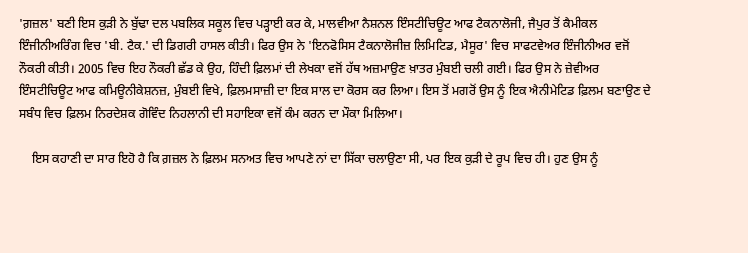'ਗ਼ਜ਼ਲ' ਬਣੀ ਇਸ ਕੁੜੀ ਨੇ ਬੁੱਢਾ ਦਲ ਪਬਲਿਕ ਸਕੂਲ ਵਿਚ ਪੜ੍ਹਾਈ ਕਰ ਕੇ, ਮਾਲਵੀਆ ਨੈਸ਼ਨਲ ਇੰਸਟੀਚਿਊਟ ਆਫ ਟੈਕਨਾਲੋਜੀ, ਜੈਪੁਰ ਤੋਂ ਕੈਮੀਕਲ ਇੰਜੀਨੀਅਰਿੰਗ ਵਿਚ 'ਬੀ. ਟੈਕ.' ਦੀ ਡਿਗਰੀ ਹਾਸਲ ਕੀਤੀ। ਫਿਰ ਉਸ ਨੇ 'ਇਨਫੋਸਿਸ ਟੈਕਨਾਲੋਜੀਜ਼ ਲਿਮਿਟਿਡ, ਮੈਸੂਰ' ਵਿਚ ਸਾਫਟਵੇਅਰ ਇੰਜੀਨੀਅਰ ਵਜੋਂ ਨੌਕਰੀ ਕੀਤੀ। 2005 ਵਿਚ ਇਹ ਨੌਕਰੀ ਛੱਡ ਕੇ ਉਹ, ਹਿੰਦੀ ਫ਼ਿਲਮਾਂ ਦੀ ਲੇਖਕਾ ਵਜੋਂ ਹੱਥ ਅਜ਼ਮਾਉਣ ਖ਼ਾਤਰ ਮੁੰਬਈ ਚਲੀ ਗਈ। ਫਿਰ ਉਸ ਨੇ ਜ਼ੇਵੀਅਰ ਇੰਸਟੀਚਿਊਟ ਆਫ ਕਮਿਊਨੀਕੇਸ਼ਨਜ਼, ਮੁੰਬਈ ਵਿਖੇ, ਫ਼ਿਲਮਸਾਜ਼ੀ ਦਾ ਇਕ ਸਾਲ ਦਾ ਕੋਰਸ ਕਰ ਲਿਆ। ਇਸ ਤੋਂ ਮਗਰੋਂ ਉਸ ਨੂੰ ਇਕ ਐਨੀਮੇਟਿਡ ਫ਼ਿਲਮ ਬਣਾਉਣ ਦੇ ਸਬੰਧ ਵਿਚ ਫ਼ਿਲਮ ਨਿਰਦੇਸ਼ਕ ਗੋਵਿੰਦ ਨਿਹਲਾਨੀ ਦੀ ਸਹਾਇਕਾ ਵਜੋਂ ਕੰਮ ਕਰਨ ਦਾ ਮੌਕਾ ਮਿਲਿਆ।

    ਇਸ ਕਹਾਣੀ ਦਾ ਸਾਰ ਇਹੋ ਹੈ ਕਿ ਗ਼ਜ਼ਲ ਨੇ ਫ਼ਿਲਮ ਸਨਅਤ ਵਿਚ ਆਪਣੇ ਨਾਂ ਦਾ ਸਿੱਕਾ ਚਲਾਉਣਾ ਸੀ, ਪਰ ਇਕ ਕੁੜੀ ਦੇ ਰੂਪ ਵਿਚ ਹੀ। ਹੁਣ ਉਸ ਨੂੰ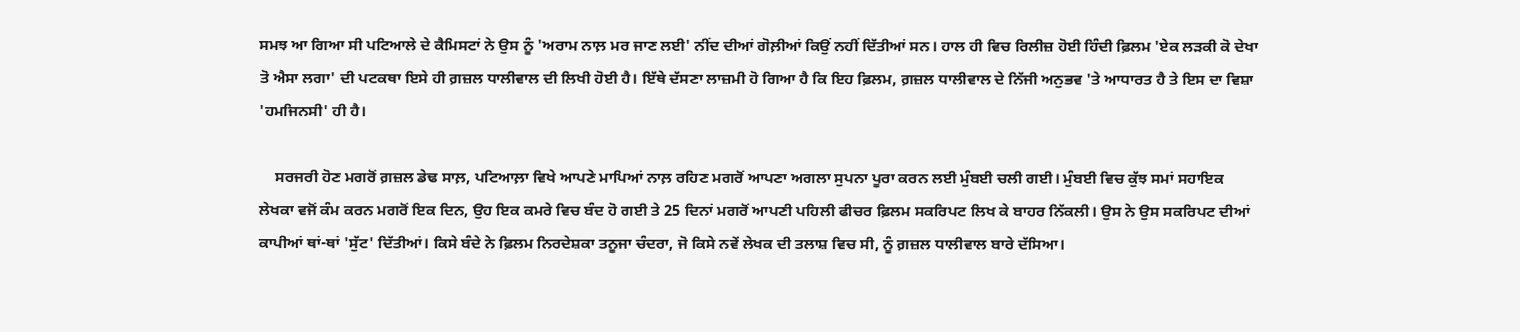ਸਮਝ ਆ ਗਿਆ ਸੀ ਪਟਿਆਲੇ ਦੇ ਕੈਮਿਸਟਾਂ ਨੇ ਉਸ ਨੂੰ 'ਅਰਾਮ ਨਾਲ਼ ਮਰ ਜਾਣ ਲਈ' ਨੀਂਦ ਦੀਆਂ ਗੋਲ਼ੀਆਂ ਕਿਉਂ ਨਹੀਂ ਦਿੱਤੀਆਂ ਸਨ। ਹਾਲ ਹੀ ਵਿਚ ਰਿਲੀਜ਼ ਹੋਈ ਹਿੰਦੀ ਫ਼ਿਲਮ 'ਏਕ ਲੜਕੀ ਕੋ ਦੇਖਾ ਤੋ ਐਸਾ ਲਗਾ' ਦੀ ਪਟਕਥਾ ਇਸੇ ਹੀ ਗ਼ਜ਼ਲ ਧਾਲੀਵਾਲ ਦੀ ਲਿਖੀ ਹੋਈ ਹੈ। ਇੱਥੇ ਦੱਸਣਾ ਲਾਜ਼ਮੀ ਹੋ ਗਿਆ ਹੈ ਕਿ ਇਹ ਫ਼ਿਲਮ, ਗ਼ਜ਼ਲ ਧਾਲੀਵਾਲ ਦੇ ਨਿੱਜੀ ਅਨੁਭਵ 'ਤੇ ਆਧਾਰਤ ਹੈ ਤੇ ਇਸ ਦਾ ਵਿਸ਼ਾ 'ਹਮਜਿਨਸੀ' ਹੀ ਹੈ।

    ਸਰਜਰੀ ਹੋਣ ਮਗਰੋਂ ਗ਼ਜ਼ਲ ਡੇਢ ਸਾਲ਼, ਪਟਿਆਲ਼ਾ ਵਿਖੇ ਆਪਣੇ ਮਾਪਿਆਂ ਨਾਲ਼ ਰਹਿਣ ਮਗਰੋਂ ਆਪਣਾ ਅਗਲਾ ਸੁਪਨਾ ਪੂਰਾ ਕਰਨ ਲਈ ਮੁੰਬਈ ਚਲੀ ਗਈ। ਮੁੰਬਈ ਵਿਚ ਕੁੱਝ ਸਮਾਂ ਸਹਾਇਕ ਲੇਖਕਾ ਵਜੋਂ ਕੰਮ ਕਰਨ ਮਗਰੋਂ ਇਕ ਦਿਨ, ਉਹ ਇਕ ਕਮਰੇ ਵਿਚ ਬੰਦ ਹੋ ਗਈ ਤੇ 25 ਦਿਨਾਂ ਮਗਰੋਂ ਆਪਣੀ ਪਹਿਲੀ ਫੀਚਰ ਫ਼ਿਲਮ ਸਕਰਿਪਟ ਲਿਖ ਕੇ ਬਾਹਰ ਨਿੱਕਲੀ। ਉਸ ਨੇ ਉਸ ਸਕਰਿਪਟ ਦੀਆਂ ਕਾਪੀਆਂ ਥਾਂ-ਥਾਂ 'ਸੁੱਟ' ਦਿੱਤੀਆਂ। ਕਿਸੇ ਬੰਦੇ ਨੇ ਫ਼ਿਲਮ ਨਿਰਦੇਸ਼ਕਾ ਤਨੂਜਾ ਚੰਦਰਾ, ਜੋ ਕਿਸੇ ਨਵੇਂ ਲੇਖਕ ਦੀ ਤਲਾਸ਼ ਵਿਚ ਸੀ, ਨੂੰ ਗ਼ਜ਼ਲ ਧਾਲੀਵਾਲ ਬਾਰੇ ਦੱਸਿਆ।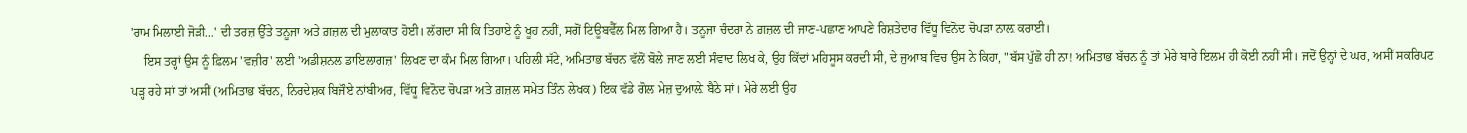'ਰਾਮ ਮਿਲਾਈ ਜੋੜੀ...' ਦੀ ਤਰਜ਼ ਉੱਤੇ ਤਨੂਜਾ ਅਤੇ ਗ਼ਜ਼ਲ ਦੀ ਮੁਲਾਕਾਤ ਹੋਈ। ਲੱਗਦਾ ਸੀ ਕਿ ਤਿਹਾਏ ਨੂੰ ਖੂਹ ਨਹੀਂ, ਸਗੋਂ ਟਿਊਬਵੈੱਲ ਮਿਲ ਗਿਆ ਹੈ। ਤਨੂਜਾ ਚੰਦਰਾ ਨੇ ਗ਼ਜ਼ਲ ਦੀ ਜਾਣ-ਪਛਾਣ ਆਪਣੇ ਰਿਸ਼ਤੇਦਾਰ ਵਿੱਧੂ ਵਿਨੋਦ ਚੋਪੜਾ ਨਾਲ਼ ਕਰਾਈ।
    ਇਸ ਤਰ੍ਹਾਂ ਉਸ ਨੂੰ ਫ਼ਿਲਮ 'ਵਜ਼ੀਰ' ਲਈ 'ਅਡੀਸ਼ਨਲ ਡਾਇਲਾਗਜ਼' ਲਿਖਣ ਦਾ ਕੰਮ ਮਿਲ ਗਿਆ। ਪਹਿਲੀ ਸੱਟੇ, ਅਮਿਤਾਭ ਬੱਚਨ ਵੱਲੋਂ ਬੋਲੇ ਜਾਣ ਲਈ ਸੰਵਾਦ ਲਿਖ ਕੇ, ਉਹ ਕਿੱਦਾਂ ਮਹਿਸੂਸ ਕਰਦੀ ਸੀ, ਦੇ ਜੁਆਬ ਵਿਚ ਉਸ ਨੇ ਕਿਹਾ, "ਬੱਸ ਪੁੱਛੋ ਹੀ ਨਾ! ਅਮਿਤਾਭ ਬੱਚਨ ਨੂੰ ਤਾਂ ਮੇਰੇ ਬਾਰੇ ਇਲਮ ਹੀ ਕੋਈ ਨਹੀਂ ਸੀ। ਜਦੋਂ ਉਨ੍ਹਾਂ ਦੇ ਘਰ, ਅਸੀਂ ਸਕਰਿਪਟ ਪੜ੍ਹ ਰਹੇ ਸਾਂ ਤਾਂ ਅਸੀਂ (ਅਮਿਤਾਭ ਬੱਚਨ, ਨਿਰਦੇਸ਼ਕ ਬਿਜੌਏ ਨਾਂਬੀਅਰ, ਵਿੱਧੂ ਵਿਨੋਦ ਚੋਪੜਾ ਅਤੇ ਗ਼ਜ਼ਲ ਸਮੇਤ ਤਿੰਨ ਲੇਖਕ) ਇਕ ਵੱਡੇ ਗੋਲ ਮੇਜ਼ ਦੁਆਲ਼ੇ ਬੈਠੇ ਸਾਂ। ਮੇਰੇ ਲਈ ਉਹ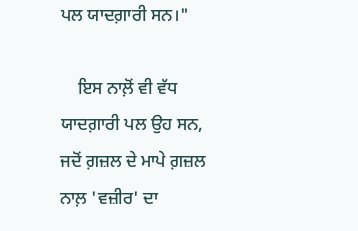ਪਲ ਯਾਦਗ਼ਾਰੀ ਸਨ।"

    ਇਸ ਨਾਲ਼ੋਂ ਵੀ ਵੱਧ ਯਾਦਗ਼ਾਰੀ ਪਲ ਉਹ ਸਨ, ਜਦੋਂ ਗ਼ਜ਼ਲ ਦੇ ਮਾਪੇ ਗ਼ਜ਼ਲ ਨਾਲ਼ 'ਵਜ਼ੀਰ' ਦਾ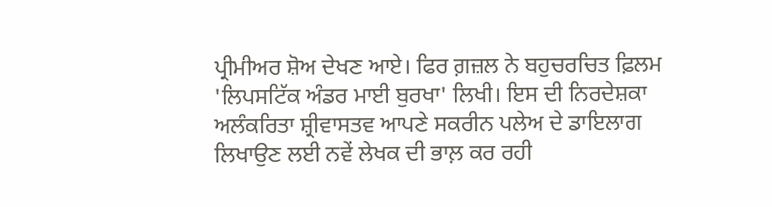ਪ੍ਰੀਮੀਅਰ ਸ਼ੋਅ ਦੇਖਣ ਆਏ। ਫਿਰ ਗ਼ਜ਼ਲ ਨੇ ਬਹੁਚਰਚਿਤ ਫ਼ਿਲਮ 'ਲਿਪਸਟਿੱਕ ਅੰਡਰ ਮਾਈ ਬੁਰਖਾ' ਲਿਖੀ। ਇਸ ਦੀ ਨਿਰਦੇਸ਼ਕਾ ਅਲੰਕਰਿਤਾ ਸ਼੍ਰੀਵਾਸਤਵ ਆਪਣੇ ਸਕਰੀਨ ਪਲੇਅ ਦੇ ਡਾਇਲਾਗ ਲਿਖਾਉਣ ਲਈ ਨਵੇਂ ਲੇਖਕ ਦੀ ਭਾਲ਼ ਕਰ ਰਹੀ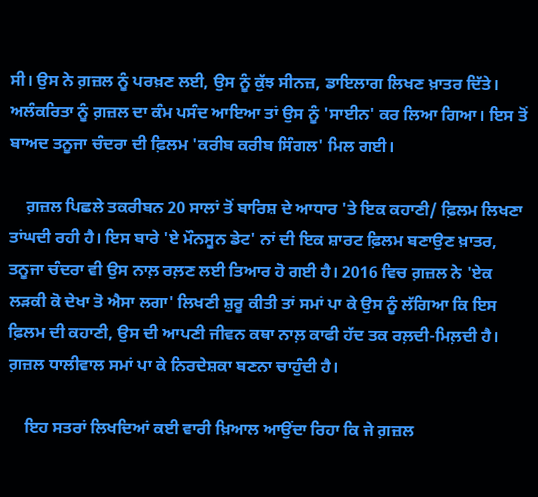ਸੀ। ਉਸ ਨੇ ਗ਼ਜ਼ਲ ਨੂੰ ਪਰਖ਼ਣ ਲਈ, ਉਸ ਨੂੰ ਕੁੱਝ ਸੀਨਜ਼, ਡਾਇਲਾਗ ਲਿਖਣ ਖ਼ਾਤਰ ਦਿੱਤੇ। ਅਲੰਕਰਿਤਾ ਨੂੰ ਗ਼ਜ਼ਲ ਦਾ ਕੰਮ ਪਸੰਦ ਆਇਆ ਤਾਂ ਉਸ ਨੂੰ 'ਸਾਈਨ' ਕਰ ਲਿਆ ਗਿਆ। ਇਸ ਤੋਂ ਬਾਅਦ ਤਨੂਜਾ ਚੰਦਰਾ ਦੀ ਫ਼ਿਲਮ 'ਕਰੀਬ ਕਰੀਬ ਸਿੰਗਲ' ਮਿਲ ਗਈ।

    ਗ਼ਜ਼ਲ ਪਿਛਲੇ ਤਕਰੀਬਨ 20 ਸਾਲਾਂ ਤੋਂ ਬਾਰਿਸ਼ ਦੇ ਆਧਾਰ 'ਤੇ ਇਕ ਕਹਾਣੀ/ ਫ਼ਿਲਮ ਲਿਖਣਾ ਤਾਂਘਦੀ ਰਹੀ ਹੈ। ਇਸ ਬਾਰੇ 'ਏ ਮੌਨਸੂਨ ਡੇਟ' ਨਾਂ ਦੀ ਇਕ ਸ਼ਾਰਟ ਫ਼ਿਲਮ ਬਣਾਉਣ ਖ਼ਾਤਰ, ਤਨੂਜਾ ਚੰਦਰਾ ਵੀ ਉਸ ਨਾਲ਼ ਰਲ਼ਣ ਲਈ ਤਿਆਰ ਹੋ ਗਈ ਹੈ। 2016 ਵਿਚ ਗ਼ਜ਼ਲ ਨੇ 'ਏਕ ਲੜਕੀ ਕੋ ਦੇਖਾ ਤੋ ਐਸਾ ਲਗਾ' ਲਿਖਣੀ ਸ਼ੁਰੂ ਕੀਤੀ ਤਾਂ ਸਮਾਂ ਪਾ ਕੇ ਉਸ ਨੂੰ ਲੱਗਿਆ ਕਿ ਇਸ ਫ਼ਿਲਮ ਦੀ ਕਹਾਣੀ, ਉਸ ਦੀ ਆਪਣੀ ਜੀਵਨ ਕਥਾ ਨਾਲ਼ ਕਾਫੀ ਹੱਦ ਤਕ ਰਲ਼ਦੀ-ਮਿਲ਼ਦੀ ਹੈ। ਗ਼ਜ਼ਲ ਧਾਲੀਵਾਲ ਸਮਾਂ ਪਾ ਕੇ ਨਿਰਦੇਸ਼ਕਾ ਬਣਨਾ ਚਾਹੁੰਦੀ ਹੈ।

    ਇਹ ਸਤਰਾਂ ਲਿਖਦਿਆਂ ਕਈ ਵਾਰੀ ਖ਼ਿਆਲ ਆਉਂਦਾ ਰਿਹਾ ਕਿ ਜੇ ਗ਼ਜ਼ਲ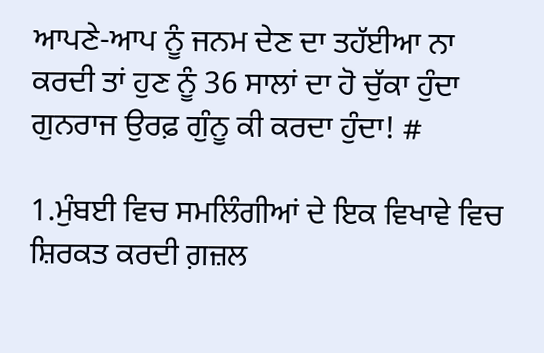ਆਪਣੇ-ਆਪ ਨੂੰ ਜਨਮ ਦੇਣ ਦਾ ਤਹੱਈਆ ਨਾ ਕਰਦੀ ਤਾਂ ਹੁਣ ਨੂੰ 36 ਸਾਲਾਂ ਦਾ ਹੋ ਚੁੱਕਾ ਹੁੰਦਾ ਗੁਨਰਾਜ ਉਰਫ਼ ਗੁੰਨੂ ਕੀ ਕਰਦਾ ਹੁੰਦਾ! #

1.ਮੁੰਬਈ ਵਿਚ ਸਮਲਿੰਗੀਆਂ ਦੇ ਇਕ ਵਿਖਾਵੇ ਵਿਚ ਸ਼ਿਰਕਤ ਕਰਦੀ ਗ਼ਜ਼ਲ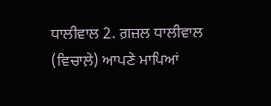ਧਾਲੀਵਾਲ 2. ਗ਼ਜ਼ਲ ਧਾਲੀਵਾਲ (ਵਿਚਾਲ਼ੇ) ਆਪਣੇ ਮਾਪਿਆਂ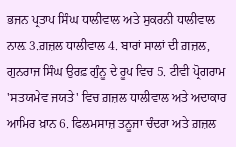ਭਜਨ ਪ੍ਰਤਾਪ ਸਿੰਘ ਧਾਲੀਵਾਲ ਅਤੇ ਸੁਕਰਨੀ ਧਾਲੀਵਾਲ ਨਾਲ਼ 3.ਗ਼ਜ਼ਲ ਧਾਲੀਵਾਲ 4. ਬਾਰਾਂ ਸਾਲਾਂ ਦੀ ਗ਼ਜ਼ਲ, ਗੁਨਰਾਜ ਸਿੰਘ ਉਰਫ਼ ਗੁੰਨੂ ਦੇ ਰੂਪ ਵਿਚ 5. ਟੀਵੀ ਪ੍ਰੋਗਰਾਮ 'ਸਤਯਮੇਵ ਜਯਤੇ' ਵਿਚ ਗ਼ਜ਼ਲ ਧਾਲੀਵਾਲ ਅਤੇ ਅਦਾਕਾਰ ਆਮਿਰ ਖ਼ਾਨ 6. ਫਿਲਮਸਾਜ਼ ਤਨੂਜਾ ਚੰਦਰਾ ਅਤੇ ਗ਼ਜ਼ਲ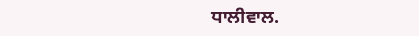ਧਾਲੀਵਾਲ.